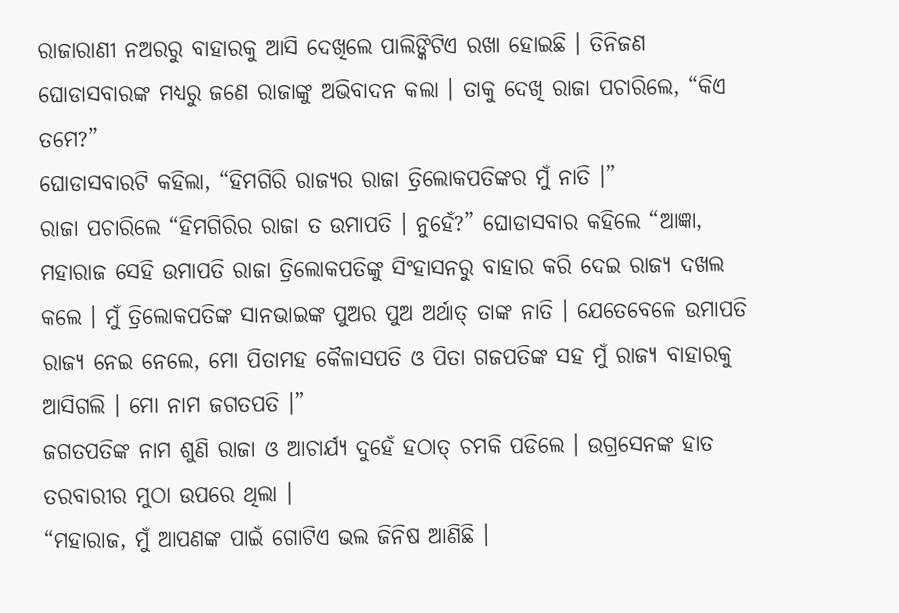ରାଜାରାଣୀ ନଅରରୁ ବାହାରକୁ ଆସି ଦେଖିଲେ ପାଲିଙ୍କିଟିଏ ରଖା ହୋଇଛି । ତିନିଜଣ ଘୋଡାସବାରଙ୍କ ମଧ୍ୟରୁ ଜଣେ ରାଜାଙ୍କୁ ଅଭିବାଦନ କଲା । ତାକୁ ଦେଖି ରାଜା ପଚାରିଲେ, “କିଏ ତମେ?”
ଘୋଡାସବାରଟି କହିଲା, “ହିମଗିରି ରାଜ୍ୟର ରାଜା ତ୍ରିଲୋକପତିଙ୍କର ମୁଁ ନାତି ।”
ରାଜା ପଚାରିଲେ “ହିମଗିରିର ରାଜା ତ ଉମାପତି । ନୁହେଁ?” ଘୋଡାସବାର କହିଲେ “ଆଜ୍ଞା, ମହାରାଜ ସେହି ଉମାପତି ରାଜା ତ୍ରିଲୋକପତିଙ୍କୁ ସିଂହାସନରୁ ବାହାର କରି ଦେଇ ରାଜ୍ୟ ଦଖଲ କଲେ । ମୁଁ ତ୍ରିଲୋକପତିଙ୍କ ସାନଭାଇଙ୍କ ପୁଅର ପୁଅ ଅର୍ଥାତ୍ ତାଙ୍କ ନାତି । ଯେତେବେଳେ ଉମାପତି ରାଜ୍ୟ ନେଇ ନେଲେ, ମୋ ପିତାମହ କୈଳାସପତି ଓ ପିତା ଗଜପତିଙ୍କ ସହ ମୁଁ ରାଜ୍ୟ ବାହାରକୁ ଆସିଗଲି । ମୋ ନାମ ଜଗତପତି ।”
ଜଗତପତିଙ୍କ ନାମ ଶୁଣି ରାଜା ଓ ଆଚାର୍ଯ୍ୟ ଦୁହେଁ ହଠାତ୍ ଚମକି ପଡିଲେ । ଉଗ୍ରସେନଙ୍କ ହାତ ତରବାରୀର ମୁଠା ଉପରେ ଥିଲା ।
“ମହାରାଜ, ମୁଁ ଆପଣଙ୍କ ପାଇଁ ଗୋଟିଏ ଭଲ ଜିନିଷ ଆଣିଛି ।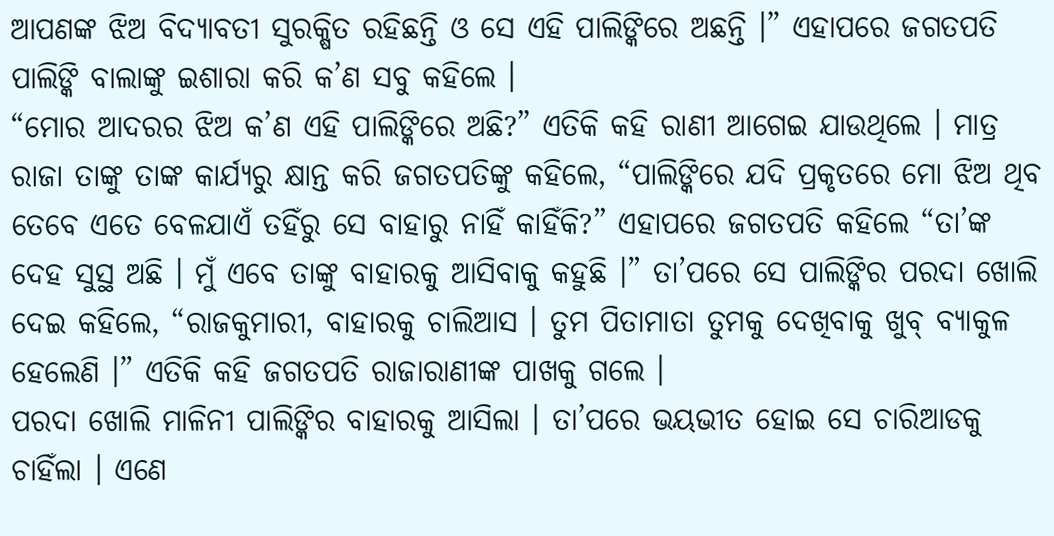ଆପଣଙ୍କ ଝିଅ ବିଦ୍ୟାବତୀ ସୁରକ୍ଷିତ ରହିଛନ୍ତି ଓ ସେ ଏହି ପାଲିଙ୍କିରେ ଅଛନ୍ତି ।” ଏହାପରେ ଜଗତପତି ପାଲିଙ୍କି ବାଲାଙ୍କୁ ଇଶାରା କରି କ’ଣ ସବୁ କହିଲେ ।
“ମୋର ଆଦରର ଝିଅ କ’ଣ ଏହି ପାଲିଙ୍କିରେ ଅଛି?” ଏତିକି କହି ରାଣୀ ଆଗେଇ ଯାଉଥିଲେ । ମାତ୍ର ରାଜା ତାଙ୍କୁ ତାଙ୍କ କାର୍ଯ୍ୟରୁ କ୍ଷାନ୍ତ କରି ଜଗତପତିଙ୍କୁ କହିଲେ, “ପାଲିଙ୍କିରେ ଯଦି ପ୍ରକୃତରେ ମୋ ଝିଅ ଥିବ ତେବେ ଏତେ ବେଳଯାଏଁ ତହିଁରୁ ସେ ବାହାରୁ ନାହିଁ କାହିଁକି?” ଏହାପରେ ଜଗତପତି କହିଲେ “ତା’ଙ୍କ ଦେହ ସୁସ୍ଥ ଅଛି । ମୁଁ ଏବେ ତାଙ୍କୁ ବାହାରକୁ ଆସିବାକୁ କହୁଛି ।” ତା’ପରେ ସେ ପାଲିଙ୍କିର ପରଦା ଖୋଲି ଦେଇ କହିଲେ, “ରାଜକୁମାରୀ, ବାହାରକୁ ଚାଲିଆସ । ତୁମ ପିତାମାତା ତୁମକୁ ଦେଖିବାକୁ ଖୁବ୍ ବ୍ୟାକୁଳ ହେଲେଣି ।” ଏତିକି କହି ଜଗତପତି ରାଜାରାଣୀଙ୍କ ପାଖକୁ ଗଲେ ।
ପରଦା ଖୋଲି ମାଳିନୀ ପାଲିଙ୍କିର ବାହାରକୁ ଆସିଲା । ତା’ପରେ ଭୟଭୀତ ହୋଇ ସେ ଚାରିଆଡକୁ ଚାହିଁଲା । ଏଣେ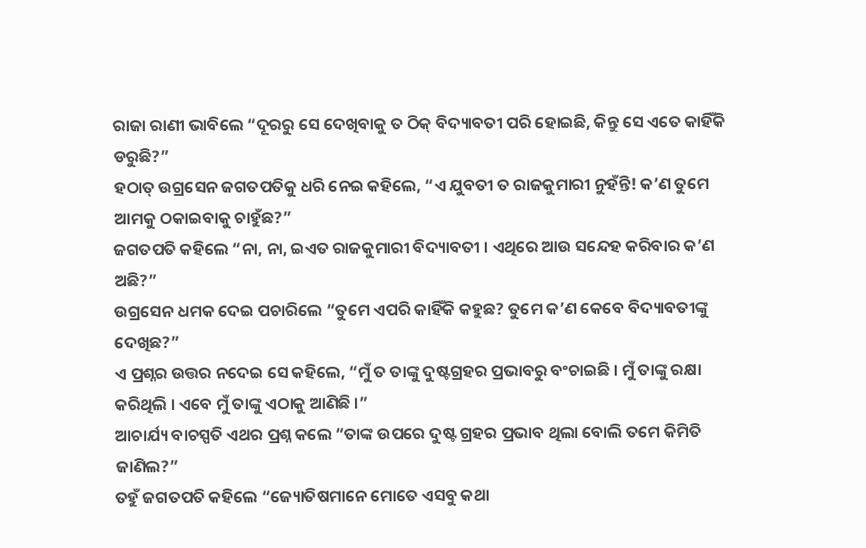ରାଜା ରାଣୀ ଭାବିଲେ “ଦୂରରୁ ସେ ଦେଖିବାକୁ ତ ଠିକ୍ ବିଦ୍ୟାବତୀ ପରି ହୋଇଛି, କିନ୍ତୁ ସେ ଏତେ କାହିଁକି ଡରୁଛି?”
ହଠାତ୍ ଉଗ୍ରସେନ ଜଗତପତିକୁ ଧରି ନେଇ କହିଲେ, “ଏ ଯୁବତୀ ତ ରାଜକୁମାରୀ ନୁହଁନ୍ତି! କ’ଣ ତୁମେ ଆମକୁ ଠକାଇବାକୁ ଚାହୁଁଛ?”
ଜଗତପତି କହିଲେ “ନା, ନା, ଇଏତ ରାଜକୁମାରୀ ବିଦ୍ୟାବତୀ । ଏଥିରେ ଆଉ ସନ୍ଦେହ କରିବାର କ’ଣ ଅଛି?”
ଉଗ୍ରସେନ ଧମକ ଦେଇ ପଚାରିଲେ “ତୁମେ ଏପରି କାହିଁକି କହୁଛ? ତୁମେ କ’ଣ କେବେ ବିଦ୍ୟାବତୀଙ୍କୁ ଦେଖିଛ?”
ଏ ପ୍ରଶ୍ନର ଉତ୍ତର ନଦେଇ ସେ କହିଲେ, “ମୁଁ ତ ତାଙ୍କୁ ଦୁଷ୍ଟଗ୍ରହର ପ୍ରଭାବରୁ ବଂଚାଇଛି । ମୁଁ ତାଙ୍କୁ ରକ୍ଷା କରିଥିଲି । ଏବେ ମୁଁ ତାଙ୍କୁ ଏଠାକୁ ଆଣିଛି ।”
ଆଚାର୍ଯ୍ୟ ବାଚସ୍ପତି ଏଥର ପ୍ରଶ୍ନ କଲେ “ତାଙ୍କ ଉପରେ ଦୁଷ୍ଟ ଗ୍ରହର ପ୍ରଭାବ ଥିଲା ବୋଲି ତମେ କିମିତି ଜାଣିଲ?”
ତହୁଁ ଜଗତପତି କହିଲେ “ଜ୍ୟୋତିଷମାନେ ମୋତେ ଏସବୁ କଥା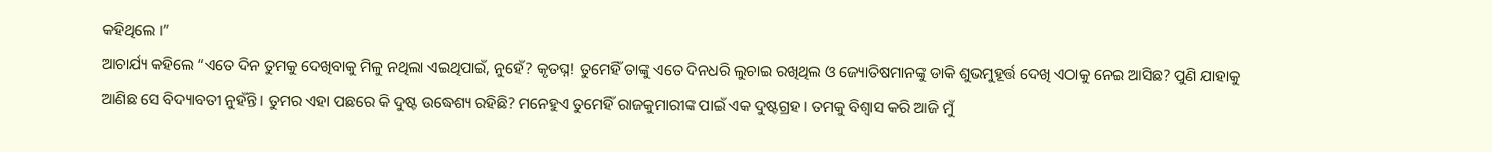କହିଥିଲେ ।”
ଆଚାର୍ଯ୍ୟ କହିଲେ “ଏତେ ଦିନ ତୁମକୁ ଦେଖିବାକୁ ମିଳୁ ନଥିଲା ଏଇଥିପାଇଁ, ନୁହେଁ? କୃତଘ୍ନ! ତୁମେହିଁ ତାଙ୍କୁ ଏତେ ଦିନଧରି ଲୁଚାଇ ରଖିଥିଲ ଓ ଜ୍ୟୋତିଷମାନଙ୍କୁ ଡାକି ଶୁଭମୁହୂର୍ତ୍ତ ଦେଖି ଏଠାକୁ ନେଇ ଆସିଛ? ପୁଣି ଯାହାକୁ ଆଣିଛ ସେ ବିଦ୍ୟାବତୀ ନୁହଁନ୍ତି । ତୁମର ଏହା ପଛରେ କି ଦୁଷ୍ଟ ଉଦ୍ଧେଶ୍ୟ ରହିଛି? ମନେହୁଏ ତୁମେହିଁ ରାଜକୁମାରୀଙ୍କ ପାଇଁ ଏକ ଦୁଷ୍ଟଗ୍ରହ । ତମକୁ ବିଶ୍ୱାସ କରି ଆଜି ମୁଁ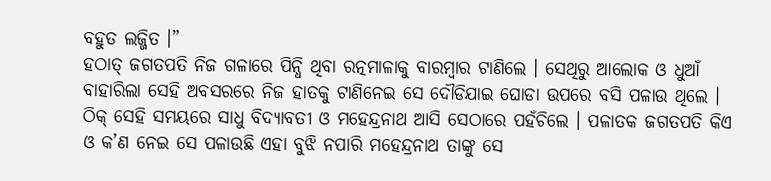ବହୁତ ଲଜ୍ଜିତ ।”
ହଠାତ୍ ଜଗତପତି ନିଜ ଗଳାରେ ପିନ୍ଧି ଥିବା ରତ୍ନମାଳାକୁ ବାରମ୍ବାର ଟାଣିଲେ । ସେଥିରୁ ଆଲୋକ ଓ ଧୁଆଁ ବାହାରିଲା ସେହି ଅବସରରେ ନିଜ ହାତକୁ ଟାଣିନେଇ ସେ ଦୌଡିଯାଇ ଘୋଡା ଉପରେ ବସି ପଳାଉ ଥିଲେ । ଠିକ୍ ସେହି ସମୟରେ ସାଧୁ ବିଦ୍ୟାବତୀ ଓ ମହେନ୍ଦ୍ରନାଥ ଆସି ସେଠାରେ ପହଁଚିଲେ । ପଳାତକ ଜଗତପତି କିଏ ଓ କ’ଣ ନେଇ ସେ ପଳାଉଛି ଏହା ବୁଝି ନପାରି ମହେନ୍ଦ୍ରନାଥ ତାଙ୍କୁ ସେ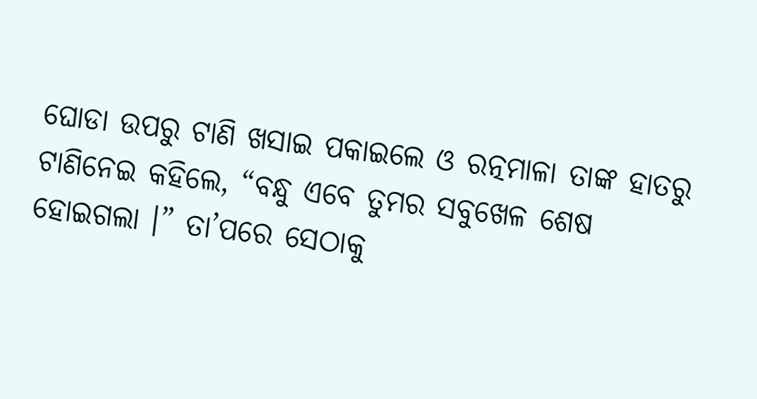ଘୋଡା ଉପରୁ ଟାଣି ଖସାଇ ପକାଇଲେ ଓ ରତ୍ନମାଳା ତାଙ୍କ ହାତରୁ ଟାଣିନେଇ କହିଲେ, “ବନ୍ଧୁ ଏବେ ତୁମର ସବୁଖେଳ ଶେଷ ହୋଇଗଲା ।” ତା’ପରେ ସେଠାକୁ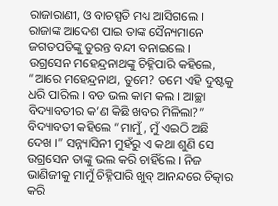ରାଜାରାଣୀ, ଓ ବାଚସ୍ପତି ମଧ୍ୟ ଆସିଗଲେ । ରାଜାଙ୍କ ଆଦେଶ ପାଇ ତାଙ୍କ ସୈନ୍ୟମାନେ ଜଗତପତିଙ୍କୁ ତୁରନ୍ତ ବନ୍ଦୀ ବନାଇଲେ ।
ଉଗ୍ରସେନ ମହେନ୍ଦ୍ରନାଥଙ୍କୁ ଚିହ୍ନିପାରି କହିଲେ, “ଆରେ ମହେନ୍ଦ୍ରନାଥ, ତୁମେ? ତମେ ଏହି ଦୁଷ୍ଟକୁ ଧରି ପାରିଲ । ବଡ ଭଲ କାମ କଲ । ଆଚ୍ଛା ବିଦ୍ୟାବତୀର କ’ଣ କିଛି ଖବର ମିଳିଲା?”
ବିଦ୍ୟାବତୀ କହିଲେ “ମାମୁଁ, ମୁଁ ଏଇଠି ଅଛି ଦେଖ ।” ସନ୍ନ୍ୟାସିନୀ ମୁହଁରୁ ଏ କଥା ଶୁଣି ସେ ଉଗ୍ରସେନ ତାଙ୍କୁ ଭଲ କରି ଚାହିଁଲେ । ନିଜ ଭାଣିଜୀକୁ ମାମୁଁ ଚିହ୍ନିପାରି ଖୁବ୍ ଆନନ୍ଦରେ ଚିତ୍କାର କରି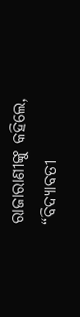ରାଜାରାଣୀଙ୍କୁ କହିଲେ, “ବିଦ୍ୟାବତୀ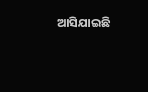ଆସିଯାଇଛି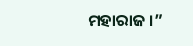ମହାରାଜ ।”